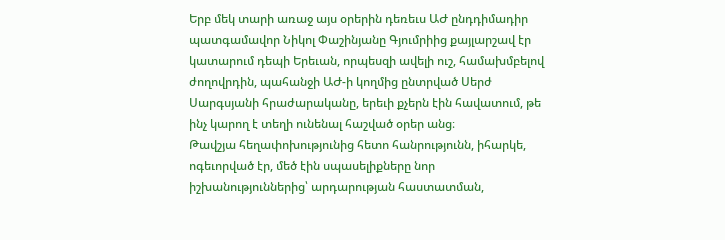Երբ մեկ տարի առաջ այս օրերին դեռեւս ԱԺ ընդդիմադիր պատգամավոր Նիկոլ Փաշինյանը Գյումրիից քայլարշավ էր կատարում դեպի Երեւան, որպեսզի ավելի ուշ, համախմբելով ժողովրդին, պահանջի ԱԺ-ի կողմից ընտրված Սերժ Սարգսյանի հրաժարականը, երեւի քչերն էին հավատում, թե ինչ կարող է տեղի ունենալ հաշված օրեր անց։
Թավշյա հեղափոխությունից հետո հանրությունն, իհարկե, ոգեւորված էր, մեծ էին սպասելիքները նոր իշխանություններից՝ արդարության հաստատման,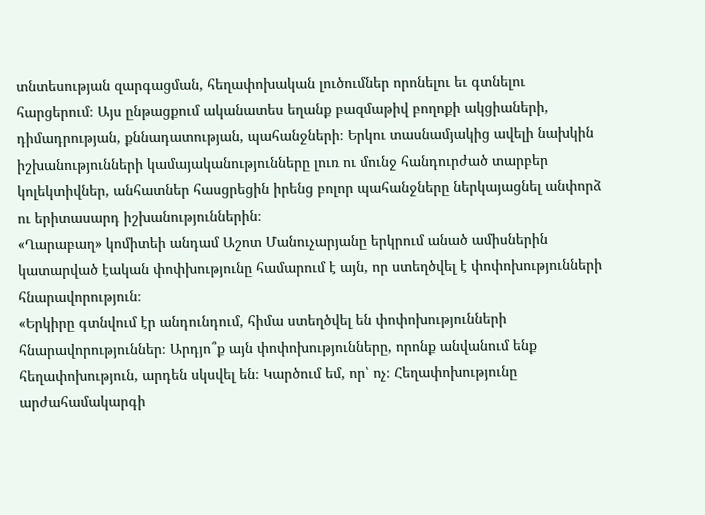տնտեսության զարգացման, հեղափոխական լուծումներ որոնելու եւ գտնելու հարցերում։ Այս ընթացքում ականատես եղանք բազմաթիվ բողոքի ակցիաների, դիմադրության, քննադատության, պահանջների։ Երկու տասնամյակից ավելի նախկին իշխանությունների կամայականությունները լուռ ու մունջ հանդուրժած տարբեր կոլեկտիվներ, անհատներ հասցրեցին իրենց բոլոր պահանջները ներկայացնել անփորձ ու երիտասարդ իշխանություններին։
«Ղարաբաղ» կոմիտեի անդամ Աշոտ Մանուչարյանը երկրում անած ամիսներին կատարված էական փոփխությունը համարում է այն, որ ստեղծվել է փոփոխությունների հնարավորություն։
«Երկիրը գտնվում էր անդունդում, հիմա ստեղծվել են փոփոխությունների հնարավորություններ։ Արդյո՞ք այն փոփոխությունները, որոնք անվանում ենք հեղափոխություն, արդեն սկսվել են։ Կարծում եմ, որ՝ ոչ։ Հեղափոխությունը արժահամակարգի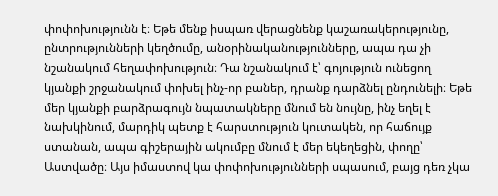փոփոխությունն է։ Եթե մենք իսպառ վերացնենք կաշառակերությունը, ընտրությունների կեղծումը, անօրինականությունները, ապա դա չի նշանակում հեղափոխություն։ Դա նշանակում է՝ գոյություն ունեցող կյանքի շրջանակում փոխել ինչ-որ բաներ, դրանք դարձնել ընդունելի։ Եթե մեր կյանքի բարձրագույն նպատակները մնում են նույնը, ինչ եղել է նախկինում, մարդիկ պետք է հարստություն կուտակեն, որ հաճույք ստանան, ապա գիշերային ակումբը մնում է մեր եկեղեցին, փողը՝ Աստվածը։ Այս իմաստով կա փոփոխությունների սպասում, բայց դեռ չկա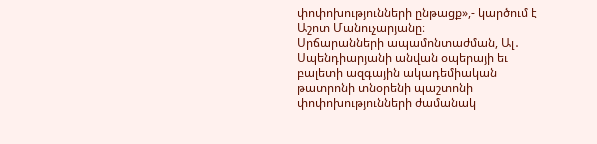փոփոխությունների ընթացք»,- կարծում է Աշոտ Մանուչարյանը։
Սրճարանների ապամոնտաժման, Ալ․ Սպենդիարյանի անվան օպերայի եւ բալետի ազգային ակադեմիական թատրոնի տնօրենի պաշտոնի փոփոխությունների ժամանակ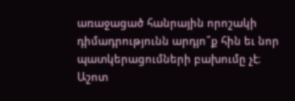առաջացած հանրային որոշակի դիմադրությունն արդյո՞ք հին եւ նոր պատկերացումների բախումը չէ։
Աշոտ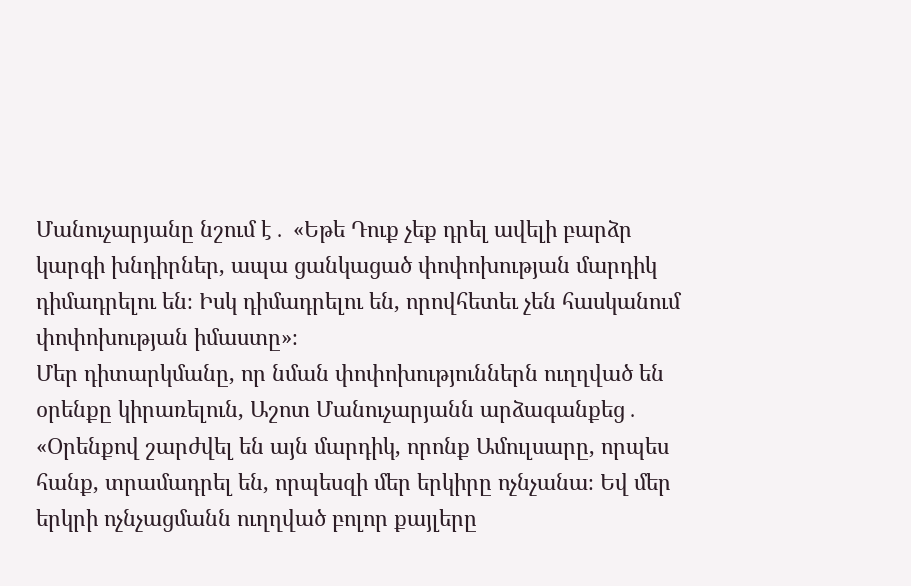Մանուչարյանը նշում է․ «Եթե Դուք չեք դրել ավելի բարձր կարգի խնդիրներ, ապա ցանկացած փոփոխության մարդիկ դիմադրելու են։ Իսկ դիմադրելու են, որովհետեւ չեն հասկանում փոփոխության իմաստը»։
Մեր դիտարկմանը, որ նման փոփոխություններն ուղղված են օրենքը կիրառելուն, Աշոտ Մանուչարյանն արձագանքեց․ «Օրենքով շարժվել են այն մարդիկ, որոնք Ամուլսարը, որպես հանք, տրամադրել են, որպեսզի մեր երկիրը ոչնչանա։ Եվ մեր երկրի ոչնչացմանն ուղղված բոլոր քայլերը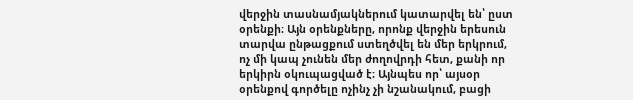վերջին տասնամյակներում կատարվել են՝ ըստ օրենքի։ Այն օրենքները, որոնք վերջին երեսուն տարվա ընթացքում ստեղծվել են մեր երկրում, ոչ մի կապ չունեն մեր ժողովրդի հետ, քանի որ երկիրն օկուպացված է։ Այնպես որ՝ այսօր օրենքով գործելը ոչինչ չի նշանակում, բացի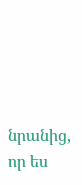նրանից, որ ես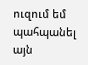ուզում եմ պահպանել այն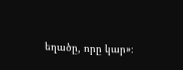եղածը, որը կար»։